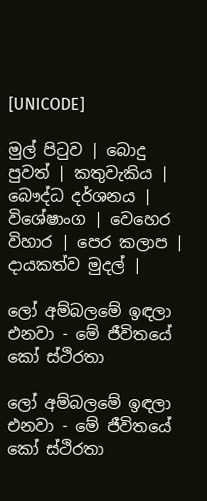[UNICODE]

මුල් පිටුව | බොදු පුවත් | කතුවැකිය | බෞද්ධ දර්ශනය | විශේෂාංග | වෙහෙර විහාර | පෙර කලාප | දායකත්ව මුදල් |

ලෝ අම්බලමේ ඉඳලා එනවා - මේ ජීවිතයේ කෝ ස්ථිරතා

ලෝ අම්බලමේ ඉඳලා එනවා - මේ ජීවිතයේ කෝ ස්ථිරතා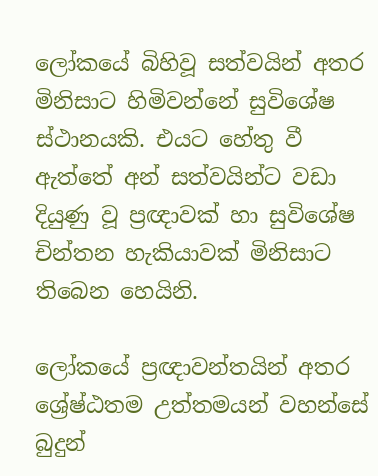ලෝකයේ බිහිවූ සත්වයින් අතර මිනිසාට හිමිවන්නේ සුවිශේෂ ස්ථානයකි. එයට හේතු වී ඇත්තේ අන් සත්වයින්ට වඩා දියුණු වූ ප්‍රඥාවක් හා සුවිශේෂ චින්තන හැකියාවක් මිනිසාට තිබෙන හෙයිනි.

ලෝකයේ ප්‍රඥාවන්තයින් අතර ශ්‍රේෂ්ඨතම උත්තමයන් වහන්සේ බුදුන්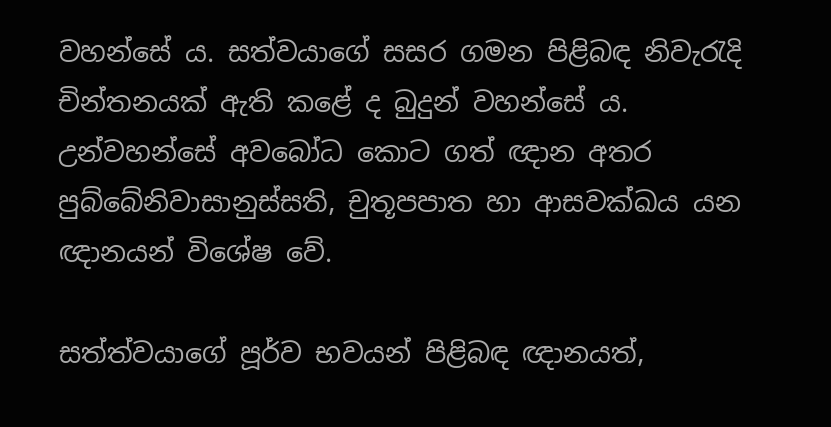වහන්සේ ය. සත්වයාගේ සසර ගමන පිළිබඳ නිවැරැදි චින්තනයක් ඇති කළේ ද බුදුන් වහන්සේ ය. උන්වහන්සේ අවබෝධ කොට ගත් ඥාන අතර පුබ්බේනිවාසානුස්සති, චුතූපපාත හා ආසවක්ඛය යන ඥානයන් විශේෂ වේ.

සත්ත්වයාගේ පූර්ව භවයන් පිළිබඳ ඥානයත්,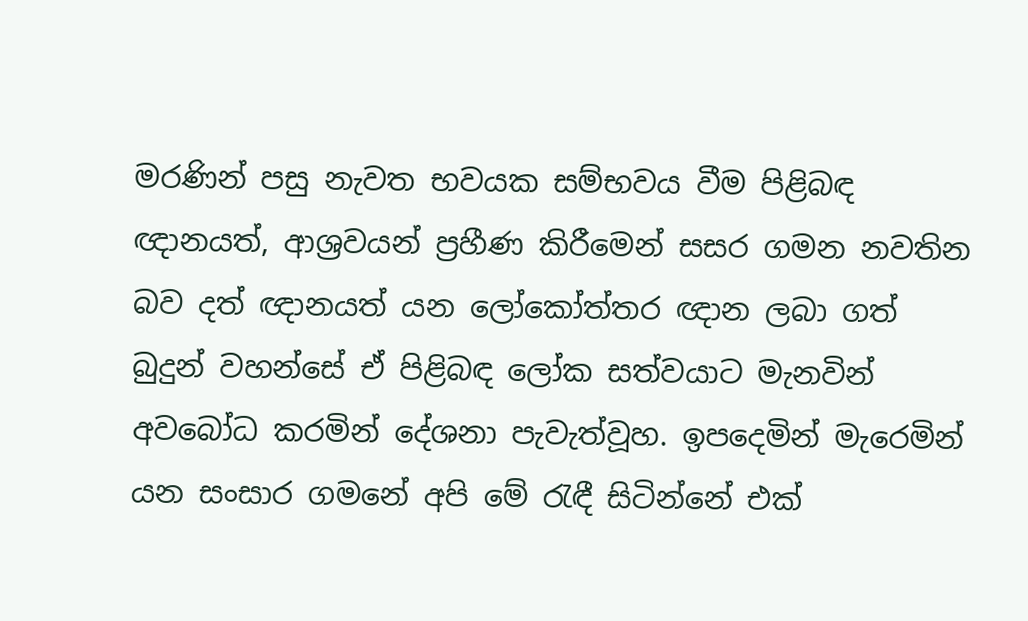මරණින් පසු නැවත භවයක සම්භවය වීම පිළිබඳ ඥානයත්, ආශ්‍රවයන් ප්‍රහීණ කිරීමෙන් සසර ගමන නවතින බව දත් ඥානයත් යන ලෝකෝත්තර ඥාන ලබා ගත් බුදුන් වහන්සේ ඒ පිළිබඳ ලෝක සත්වයාට මැනවින් අවබෝධ කරමින් දේශනා පැවැත්වූහ. ඉපදෙමින් මැරෙමින් යන සංසාර ගමනේ අපි මේ රැඳී සිටින්නේ එක්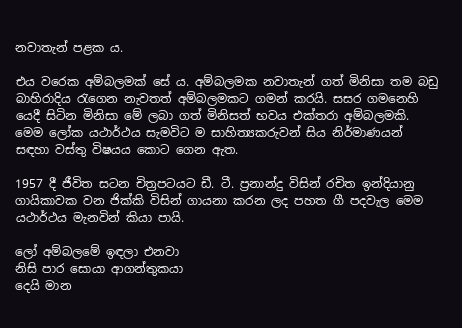නවාතැන් පළක ය.

එය වරෙක අම්බලමක් සේ ය. අම්බලමක නවාතැන් ගත් මිනිසා තම බඩු බාහිරාදිය රැගෙන නැවතත් අම්බලමකට ගමන් කරයි. සසර ගමනෙහි යෙදී සිටින මිනිසා මේ ලබා ගත් මිනිසත් භවය එක්තරා අම්බලමකි. මෙම ලෝක යථාර්ථය සැමවිට ම සාහිත්‍යකරුවන් සිය නිර්මාණයන් සඳහා වස්තු විෂයය කොට ගෙන ඇත.

1957 දී ජීවිත සටන චිත්‍රපටයට ඩී. ටී. ප්‍රනාන්දු විසින් රචිත ඉන්දියානු ගායිකාවක වන ජික්කි විසින් ගායනා කරන ලද පහත ගී පදවැල මෙම යථාර්ථය මැනවින් කියා පායි.

ලෝ අම්බලමේ ඉඳලා එනවා
නිසි පාර සොයා ආගන්තුකයා
දෙයි මාන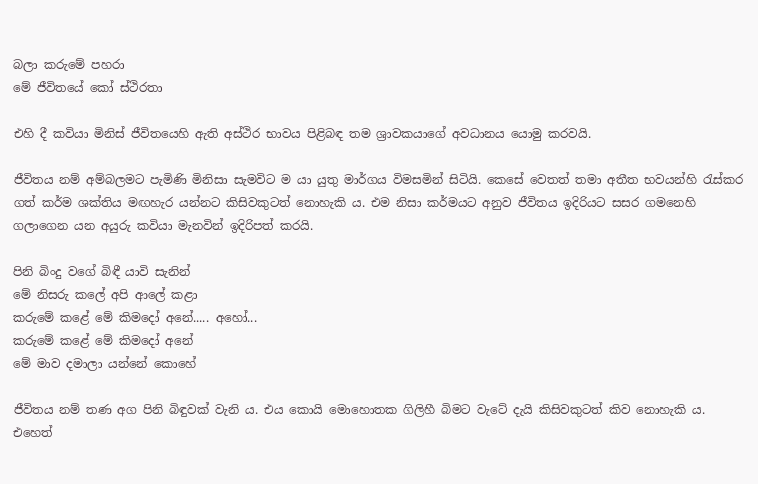බලා කරුමේ පහරා
මේ ජීවිතයේ කෝ ස්ථිරතා

එහි දී කවියා මිනිස් ජීවිතයෙහි ඇති අස්ථිර භාවය පිළිබඳ තම ශ්‍රාවකයාගේ අවධානය යොමු කරවයි.

ජීවිතය නම් අම්බලමට පැමිණි මිනිසා සැමවිට ම යා යුතු මාර්ගය විමසමින් සිටියි. කෙසේ වෙතත් තමා අතීත භවයන්හි රැස්කර ගත් කර්ම ශක්තිය මඟහැර යන්නට කිසිවකුටත් නොහැකි ය. එම නිසා කර්මයට අනුව ජීවිතය ඉදිරියට සසර ගමනෙහි ගලාගෙන යන අයුරු කවියා මැනවින් ඉදිරිපත් කරයි.

පිනි බිංදු වගේ බිඳී යාවි සැනින්
මේ නිසරු කලේ අපි ආලේ කළා
කරුමේ කළේ මේ කිමදෝ අනේ..... අහෝ...
කරුමේ කළේ මේ කිමදෝ අනේ
මේ මාව දමාලා යන්නේ කොහේ

ජීවිතය නම් තණ අග පිනි බිඳුවක් වැනි ය. එය කොයි මොහොතක ගිලිහී බිමට වැටේ දැයි කිසිවකුටත් කිව නොහැකි ය. එහෙත්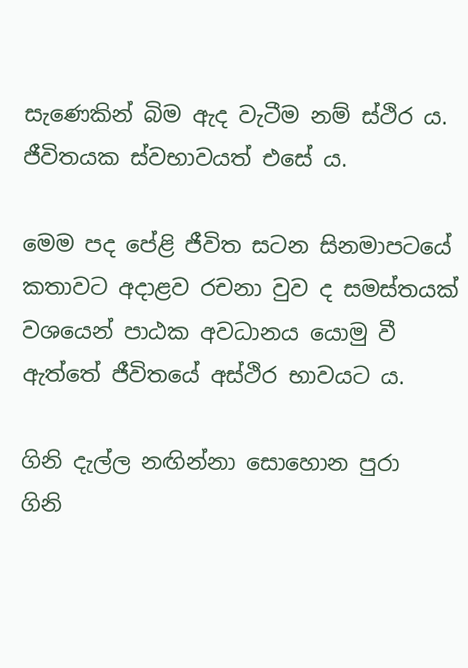සැණෙකින් බිම ඇද වැටීම නම් ස්ථිර ය. ජීවිතයක ස්වභාවයත් එසේ ය.

මෙම පද පේළි ජීවිත සටන සිනමාපටයේ කතාවට අදාළව රචනා වුව ද සමස්තයක් වශයෙන් පාඨක අවධානය යොමු වී ඇත්තේ ජීවිතයේ අස්ථිර භාවයට ය.

ගිනි දැල්ල නඟින්නා සොහොන පුරා
ගිනි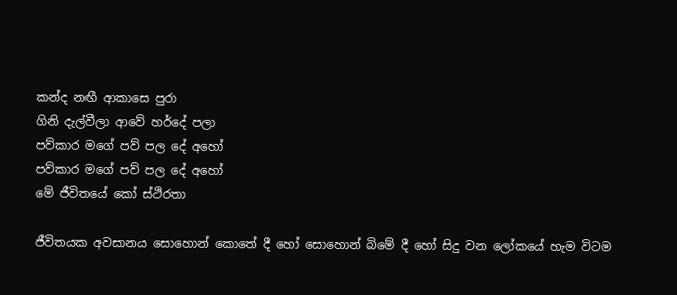කන්ද නඟී ආකාසෙ පුරා
ගිනි දැල්වීලා ආවේ හර්දේ පලා
පව්කාර මගේ පව් පල දේ අහෝ
පව්කාර මගේ පව් පල දේ අහෝ
මේ ජීවිතයේ කෝ ස්ථිරතා

ජීවිතයක අවසානය සොහොන් කොතේ දී හෝ සොහොන් බිමේ දී හෝ සිදු වන ලෝකයේ හැම විටම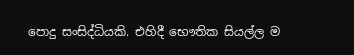පොදු සංසිද්ධියකි. එහිදී භෞතික සියල්ල ම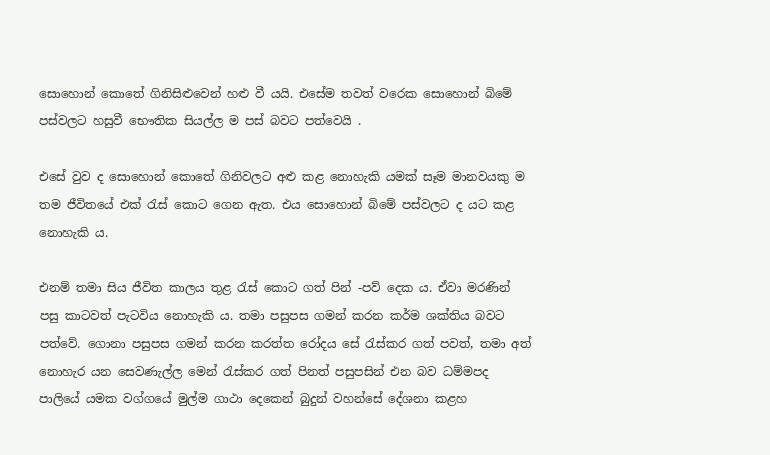සොහොන් කොතේ ගිනිසිළුවෙන් හළු වී යයි. එසේම තවත් වරෙක සොහොන් බිමේ පස්වලට හසුවී භෞතික සියල්ල ම පස් බවට පත්වෙයි .

එසේ වුව ද සොහොන් කොතේ ගිනිවලට අළු කළ නොහැකි යමක් සෑම මානවයකු ම තම ජීවිතයේ එක් රැස් කොට ගෙන ඇත. එය සොහොන් බිමේ පස්වලට ද යට කළ නොහැකි ය.

එනම් තමා සිය ජීවිත කාලය තුළ රැස් කොට ගත් පින් -පව් දෙක ය. ඒවා මරණින් පසු කාටවත් පැටවිය නොහැකි ය. තමා පසුපස ගමන් කරන කර්ම ශක්තිය බවට පත්වේ. ගොනා පසුපස ගමන් කරන කරත්ත රෝදය සේ රැස්කර ගත් පවත්, තමා අත් නොහැර යන සෙවණැල්ල මෙන් රැස්කර ගත් පිනත් පසුපසින් එන බව ධම්මපද පාලියේ යමක වග්ගයේ මුල්ම ගාථා දෙකෙන් බුදුන් වහන්සේ දේශනා කළහ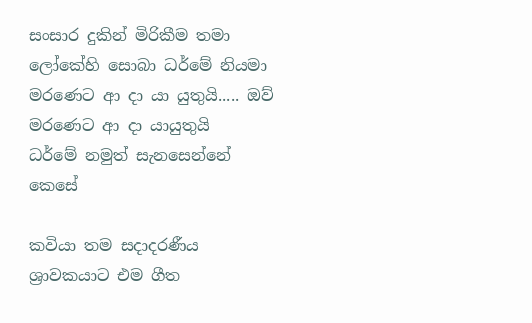සංසාර දුකින් මිරිකීම තමා
ලෝකේහි සොබා ධර්මේ නියමා
මරණෙට ආ දා යා යුතුයි..... ඔව්
මරණෙට ආ දා යායුතුයි
ධර්මේ නමුත් සැනසෙන්නේ කෙසේ

කවියා තම සදාදරණීය ශ්‍රාවකයාට එම ගීත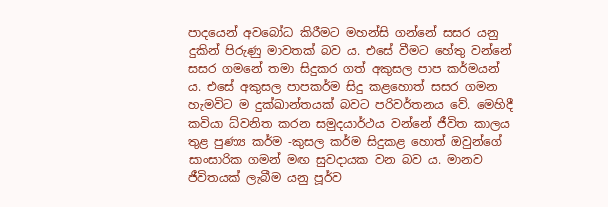පාදයෙන් අවබෝධ කිරීමට මහන්සි ගන්නේ සසර යනු දුකින් පිරුණු මාවතක් බව ය. එසේ වීමට හේතු වන්නේ සසර ගමනේ තමා සිදුකර ගත් අකුසල පාප කර්මයන් ය. එසේ අකුසල පාපකර්ම සිදු කළහොත් සසර ගමන හැමවිට ම දුක්ඛාන්තයක් බවට පරිවර්තනය වේ. මෙහිදී කවියා ධ්වනිත කරන සමුදයාර්ථය වන්නේ ජීවිත කාලය තුළ පුණ්‍ය කර්ම -කුසල කර්ම සිදුකළ හොත් ඔවුන්ගේ සාංසාරික ගමන් මඟ සුවදායක වන බව ය. මානව ජීවිතයක් ලැබීම යනු පූර්ව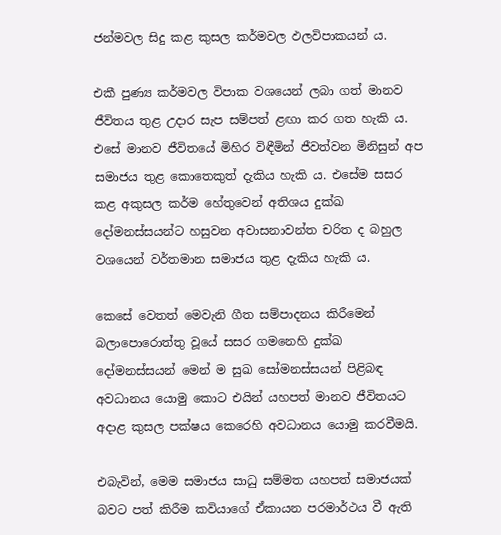ජන්මවල සිදු කළ කුසල කර්මවල ඵලවිපාකයන් ය.

එකී පුණ්‍ය කර්මවල විපාක වශයෙන් ලබා ගත් මානව ජීවිතය තුළ උදාර සැප සම්පත් ළඟා කර ගත හැකි ය. එසේ මානව ජීවිතයේ මිහිර විඳීමින් ජීවත්වන මිනිසුන් අප සමාජය තුළ කොතෙකුත් දැකිය හැකි ය. එසේම සසර කළ අකුසල කර්ම හේතුවෙන් අතිශය දුක්ඛ දෝමනස්සයන්ට හසුවන අවාසනාවන්ත චරිත ද බහුල වශයෙන් වර්තමාන සමාජය තුළ දැකිය හැකි ය.

කෙසේ වෙතත් මෙවැනි ගීත සම්පාදනය කිරීමෙන් බලාපොරොත්තු වූයේ සසර ගමනෙහි දුක්ඛ දෝමනස්සයන් මෙන් ම සුඛ සෝමනස්සයන් පිළිබඳ අවධානය යොමු කොට එයින් යහපත් මානව ජීවිතයට අදාළ කුසල පක්ෂය කෙරෙහි අවධානය යොමු කරවීමයි.

එබැවින්, මෙම සමාජය සාධු සම්මත යහපත් සමාජයක් බවට පත් කිරීම කවියාගේ ඒකායන පරමාර්ථය වී ඇති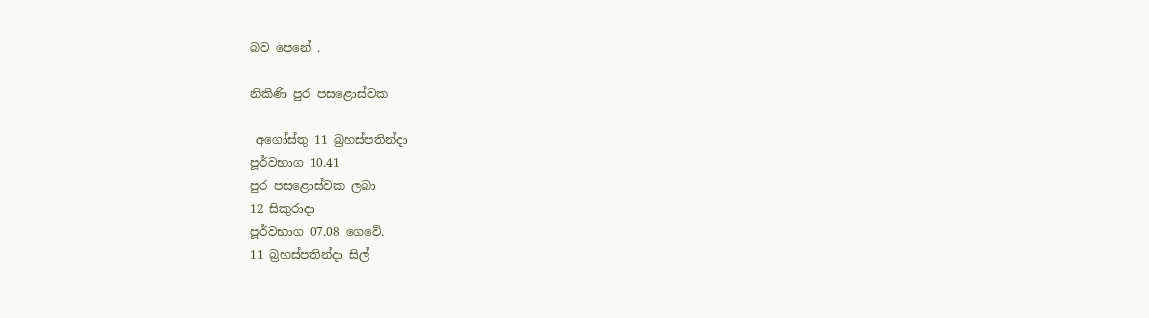බව පෙනේ .

නිකිණි පුර පසළොස්වක

 අගෝස්තු 11 බ්‍රහස්පතින්දා
පූර්වභාග 10.41
පුර පසළොස්වක ලබා
12 සිකුරාදා
පූර්වභාග 07.08 ගෙවේ.
11 බ්‍රහස්පතින්දා සිල්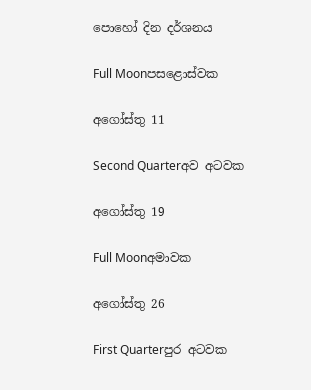පොහෝ දින දර්ශනය

Full Moonපසළොස්වක

අගෝස්තු 11

Second Quarterඅව අටවක

අගෝස්තු 19

Full Moonඅමාවක

අගෝස්තු 26

First Quarterපුර අටවක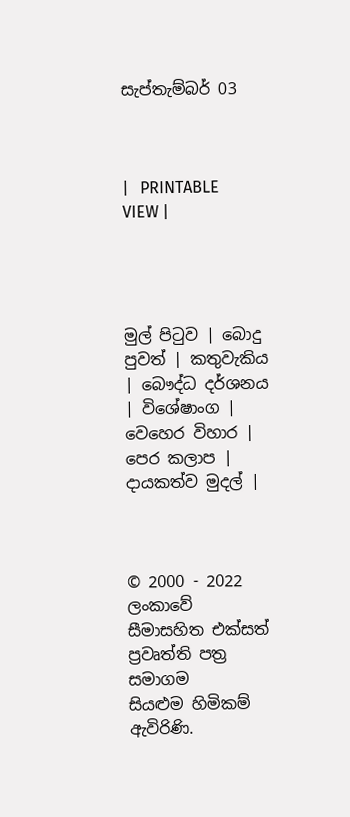සැප්තැම්බර් 03



|   PRINTABLE VIEW |




මුල් පිටුව | බොදු පුවත් | කතුවැකිය | බෞද්ධ දර්ශනය | විශේෂාංග | වෙහෙර විහාර | පෙර කලාප | දායකත්ව මුදල් |



© 2000 - 2022 ලංකාවේ සීමාසහිත එක්සත් ප්‍රවෘත්ති පත්‍ර සමාගම
සියළුම හිමිකම් ඇවිරිණි.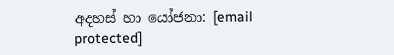අදහස් හා යෝජනා: [email protected]